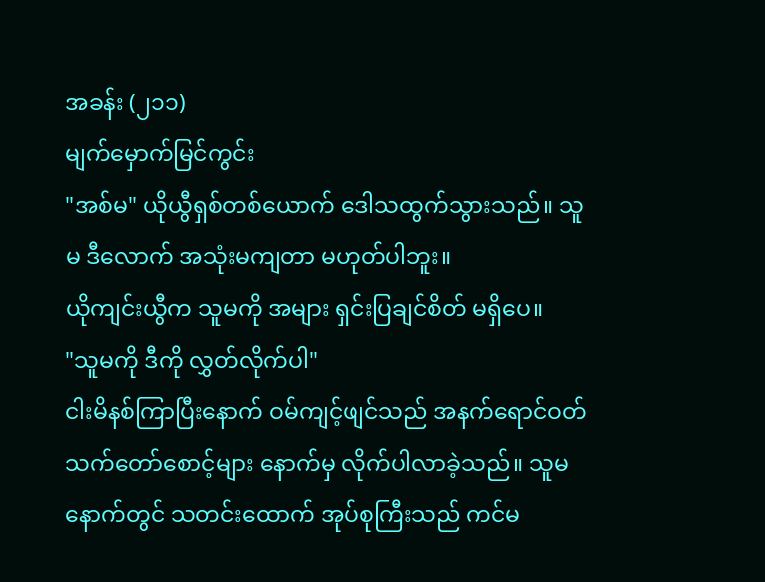အခန်း (၂၁၁)
မျက်မှောက်မြင်ကွင်း
"အစ်မ" ယိုယွီရှစ်တစ်ယောက် ဒေါသထွက်သွားသည်။ သူမ ဒီလောက် အသုံးမကျတာ မဟုတ်ပါဘူး။
ယိုကျင်းယွီက သူမကို အများ ရှင်းပြချင်စိတ် မရှိပေ။
"သူမကို ဒီကို လွှတ်လိုက်ပါ"
ငါးမိနစ်ကြာပြီးနောက် ဝမ်ကျင့်ဖျင်သည် အနက်ရောင်ဝတ် သက်တော်စောင့်များ နောက်မှ လိုက်ပါလာခဲ့သည်။ သူမ နောက်တွင် သတင်းထောက် အုပ်စုကြီးသည် ကင်မ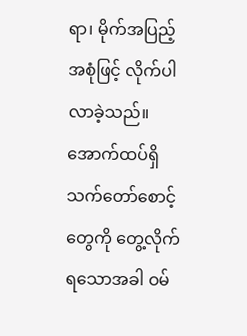ရာ၊ မိုက်အပြည့်အစုံဖြင့် လိုက်ပါလာခဲ့သည်။
အောက်ထပ်ရှိ သက်တော်စောင့်တွေကို တွေ့လိုက်ရသောအခါ ဝမ်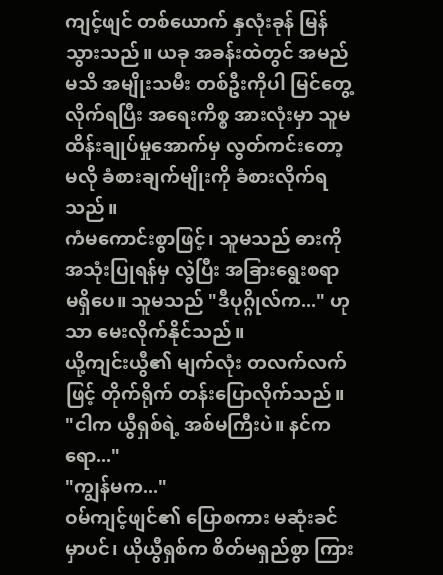ကျင့်ဖျင် တစ်ယောက် နှလုံးခုန် မြန်သွားသည်။ ယခု အခန်းထဲတွင် အမည်မသိ အမျိုးသမီး တစ်ဦးကိုပါ မြင်တွေ့လိုက်ရပြီး အရေးကိစ္စ အားလုံးမှာ သူမထိန်းချုပ်မှုအောက်မှ လွတ်ကင်းတော့မလို ခံစားချက်မျိုးကို ခံစားလိုက်ရသည်။
ကံမကောင်းစွာဖြင့်၊ သူမသည် ဓားကို အသုံးပြုရန်မှ လွဲပြီး အခြားရွေးစရာ မရှိပေ။ သူမသည် "ဒီပုဂ္ဂိုလ်က..." ဟုသာ မေးလိုက်နိုင်သည်။
ယို့ကျင်းယွီ၏ မျက်လုံး တလက်လက်ဖြင့် တိုက်ရိုက် တန်းပြောလိုက်သည်။
"ငါက ယွီရှစ်ရဲ့ အစ်မကြီးပဲ။ နင်ကရော..."
"ကျွန်မက..."
ဝမ်ကျင့်ဖျင်၏ ပြောစကား မဆုံးခင်မှာပင်၊ ယိုယွီရှစ်က စိတ်မရှည်စွာ ကြား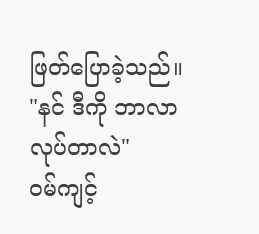ဖြတ်ပြောခဲ့သည်။ "နင် ဒီကို ဘာလာလုပ်တာလဲ"
ဝမ်ကျင့်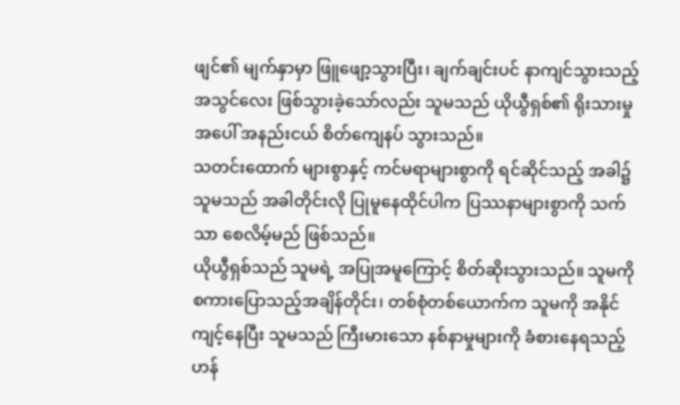ဖျင်၏ မျက်နှာမှာ ဖြူဖျော့သွားပြီး၊ ချက်ချင်းပင် နာကျင်သွားသည့် အသွင်လေး ဖြစ်သွားခဲ့သော်လည်း သူမသည် ယိုယွီရှစ်၏ ရိုးသားမှုအပေါ် အနည်းငယ် စိတ်ကျေနပ် သွားသည်။
သတင်းထောက် များစွာနှင့် ကင်မရာများစွာကို ရင်ဆိုင်သည့် အခါ၌ သူမသည် အခါတိုင်းလို ပြုမူနေထိုင်ပါက ပြဿနာများစွာကို သက်သာ စေလိမ့်မည် ဖြစ်သည်။
ယိုယွီရှစ်သည် သူမရဲ့ အပြုအမူကြောင့် စိတ်ဆိုးသွားသည်။ သူမကို စကားပြောသည့်အချိန်တိုင်း၊ တစ်စုံတစ်ယောက်က သူမကို အနိုင်ကျင့်နေပြီး သူမသည် ကြီးမားသော နစ်နာမှုများကို ခံစားနေရသည့်ဟန်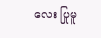လေး ပြုမူ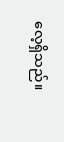လေ့ရှိသည်။